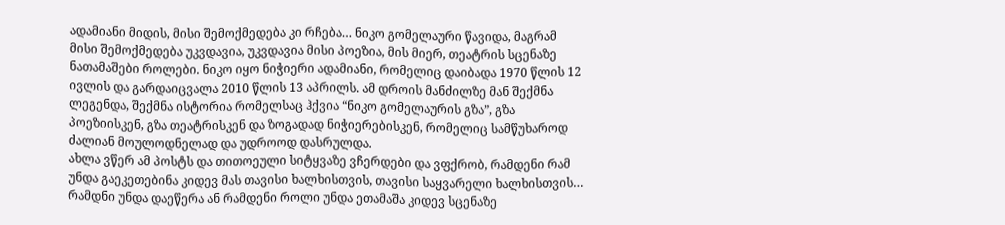ადამიანი მიდის, მისი შემოქმედება კი რჩება… ნიკო გომელაური წავიდა, მაგრამ მისი შემოქმედება უკვდავია, უკვდავია მისი პოეზია, მის მიერ, თეატრის სცენაზე ნათამაშები როლები. ნიკო იყო ნიჭიერი ადამიანი, რომელიც დაიბადა 1970 წლის 12 ივლის და გარდაიცვალა 2010 წლის 13 აპრილს. ამ დროის მანძილზე მან შექმნა ლეგენდა, შექმნა ისტორია რომელსაც ჰქვია “ნიკო გომელაურის გზა”, გზა პოეზიისკენ, გზა თეატრისკენ და ზოგადად ნიჭიერებისკენ, რომელიც სამწუხაროდ ძალიან მოულოდნელად და უდროოდ დასრულდა.
ახლა ვწერ ამ პოსტს და თითოეული სიტყვაზე ვჩერდები და ვფქრობ, რამდენი რამ უნდა გაეკეთებინა კიდევ მას თავისი ხალხისთვის, თავისი საყვარელი ხალხისთვის… რამდნი უნდა დაეწერა ან რამდენი როლი უნდა ეთამაშა კიდევ სცენაზე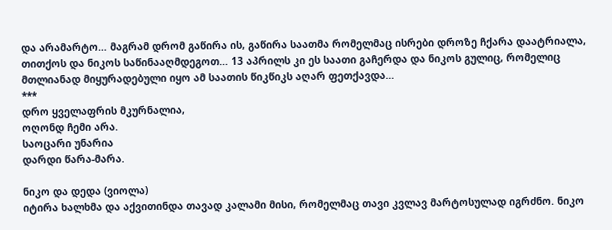და არამარტო… მაგრამ დრომ გაწირა ის, გაწირა საათმა რომელმაც ისრები დროზე ჩქარა დაატრიალა, თითქოს და ნიკოს საწინააღმდეგოთ… 13 აპრილს კი ეს საათი გაჩერდა და ნიკოს გულიც, რომელიც მთლიანად მიყურადებული იყო ამ საათის წიკწიკს აღარ ფეთქავდა…
***
დრო ყველაფრის მკურნალია,
ოღონდ ჩემი არა.
საოცარი უნარია
დარდი წარა-მარა.

ნიკო და დედა (ვიოლა)
იტირა ხალხმა და აქვითინდა თავად კალამი მისი, რომელმაც თავი კვლავ მარტოსულად იგრძნო. ნიკო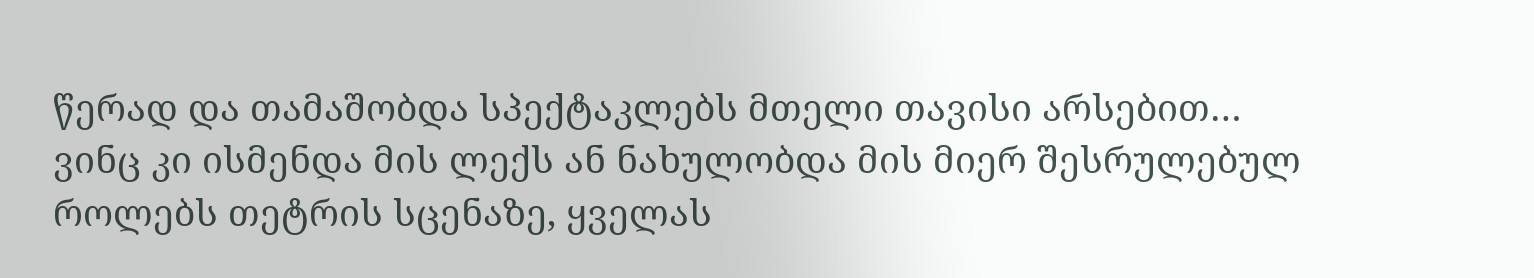წერად და თამაშობდა სპექტაკლებს მთელი თავისი არსებით… ვინც კი ისმენდა მის ლექს ან ნახულობდა მის მიერ შესრულებულ როლებს თეტრის სცენაზე, ყველას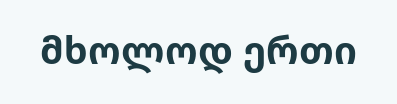მხოლოდ ერთი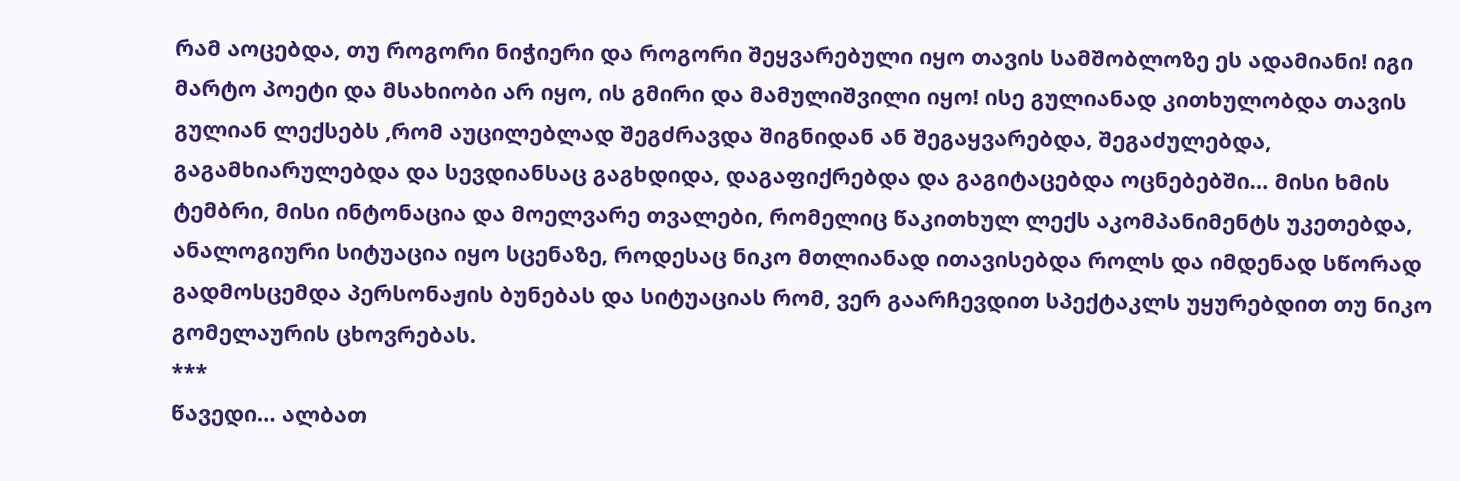რამ აოცებდა, თუ როგორი ნიჭიერი და როგორი შეყვარებული იყო თავის სამშობლოზე ეს ადამიანი! იგი მარტო პოეტი და მსახიობი არ იყო, ის გმირი და მამულიშვილი იყო! ისე გულიანად კითხულობდა თავის გულიან ლექსებს ,რომ აუცილებლად შეგძრავდა შიგნიდან ან შეგაყვარებდა, შეგაძულებდა, გაგამხიარულებდა და სევდიანსაც გაგხდიდა, დაგაფიქრებდა და გაგიტაცებდა ოცნებებში… მისი ხმის ტემბრი, მისი ინტონაცია და მოელვარე თვალები, რომელიც წაკითხულ ლექს აკომპანიმენტს უკეთებდა, ანალოგიური სიტუაცია იყო სცენაზე, როდესაც ნიკო მთლიანად ითავისებდა როლს და იმდენად სწორად გადმოსცემდა პერსონაჟის ბუნებას და სიტუაციას რომ, ვერ გაარჩევდით სპექტაკლს უყურებდით თუ ნიკო გომელაურის ცხოვრებას.
***
წავედი… ალბათ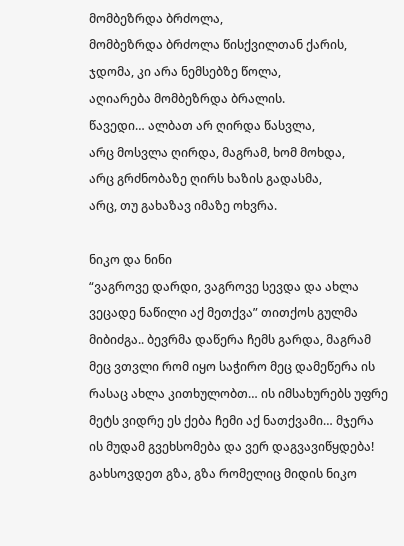მომბეზრდა ბრძოლა,
მომბეზრდა ბრძოლა წისქვილთან ქარის,
ჯდომა, კი არა ნემსებზე წოლა,
აღიარება მომბეზრდა ბრალის.
წავედი… ალბათ არ ღირდა წასვლა,
არც მოსვლა ღირდა, მაგრამ, ხომ მოხდა,
არც გრძნობაზე ღირს ხაზის გადასმა,
არც, თუ გახაზავ იმაზე ოხვრა.

ნიკო და ნინი
“ვაგროვე დარდი, ვაგროვე სევდა და ახლა ვეცადე ნაწილი აქ მეთქვა” თითქოს გულმა მიბიძგა.. ბევრმა დაწერა ჩემს გარდა, მაგრამ მეც ვთვლი რომ იყო საჭირო მეც დამეწერა ის რასაც ახლა კითხულობთ… ის იმსახურებს უფრე მეტს ვიდრე ეს ქება ჩემი აქ ნათქვამი… მჯერა ის მუდამ გვეხსომება და ვერ დაგვავიწყდება! გახსოვდეთ გზა, გზა რომელიც მიდის ნიკო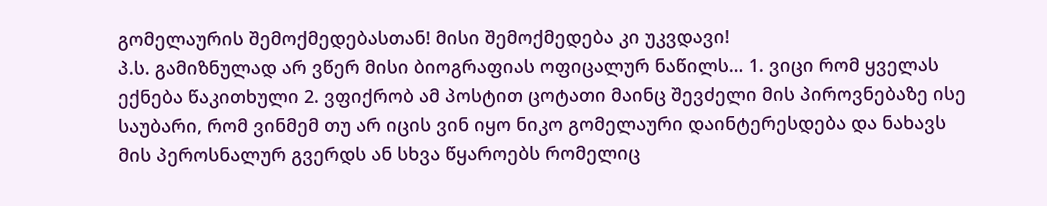გომელაურის შემოქმედებასთან! მისი შემოქმედება კი უკვდავი!
პ.ს. გამიზნულად არ ვწერ მისი ბიოგრაფიას ოფიცალურ ნაწილს… 1. ვიცი რომ ყველას ექნება წაკითხული 2. ვფიქრობ ამ პოსტით ცოტათი მაინც შევძელი მის პიროვნებაზე ისე საუბარი, რომ ვინმემ თუ არ იცის ვინ იყო ნიკო გომელაური დაინტერესდება და ნახავს მის პეროსნალურ გვერდს ან სხვა წყაროებს რომელიც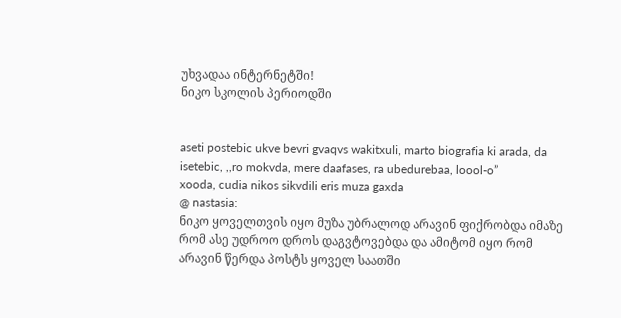უხვადაა ინტერნეტში!
ნიკო სკოლის პერიოდში


aseti postebic ukve bevri gvaqvs wakitxuli, marto biografia ki arada, da isetebic, ,,ro mokvda, mere daafases, ra ubedurebaa, loool-o”
xooda, cudia nikos sikvdili eris muza gaxda
@ nastasia:
ნიკო ყოველთვის იყო მუზა უბრალოდ არავინ ფიქრობდა იმაზე რომ ასე უდროო დროს დაგვტოვებდა და ამიტომ იყო რომ არავინ წერდა პოსტს ყოველ საათში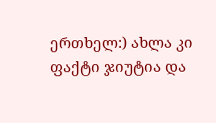ერთხელ:) ახლა კი ფაქტი ჯიუტია და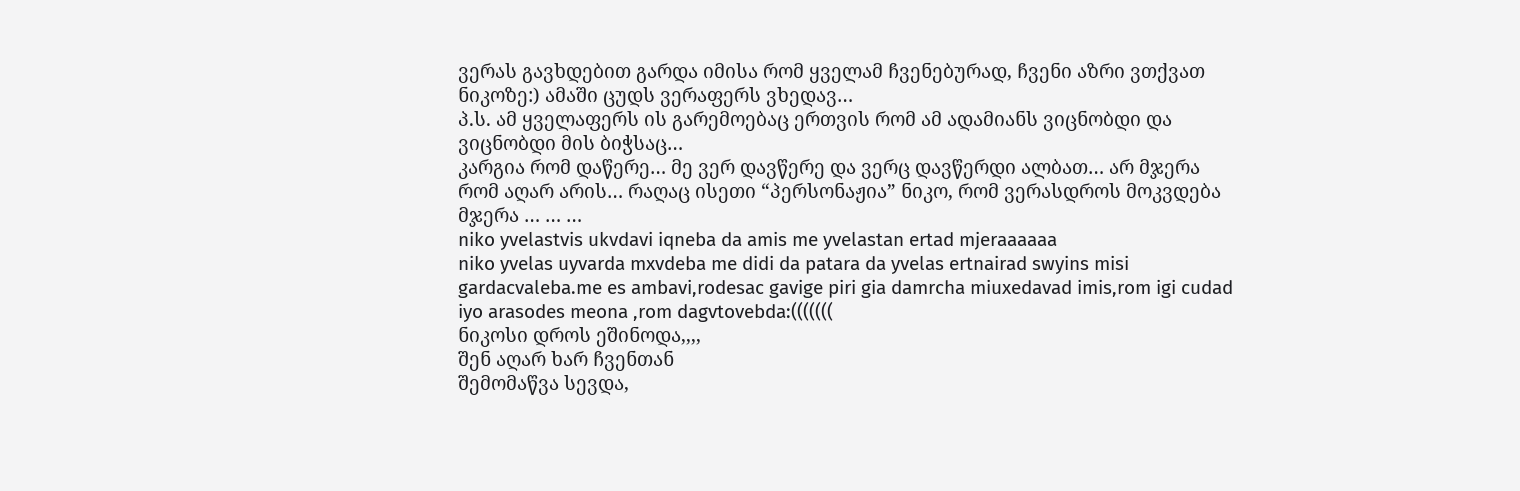ვერას გავხდებით გარდა იმისა რომ ყველამ ჩვენებურად, ჩვენი აზრი ვთქვათ ნიკოზე:) ამაში ცუდს ვერაფერს ვხედავ…
პ.ს. ამ ყველაფერს ის გარემოებაც ერთვის რომ ამ ადამიანს ვიცნობდი და ვიცნობდი მის ბიჭსაც…
კარგია რომ დაწერე… მე ვერ დავწერე და ვერც დავწერდი ალბათ… არ მჯერა რომ აღარ არის… რაღაც ისეთი “პერსონაჟია” ნიკო, რომ ვერასდროს მოკვდება მჯერა … … …
niko yvelastvis ukvdavi iqneba da amis me yvelastan ertad mjeraaaaaa
niko yvelas uyvarda mxvdeba me didi da patara da yvelas ertnairad swyins misi gardacvaleba.me es ambavi,rodesac gavige piri gia damrcha miuxedavad imis,rom igi cudad iyo arasodes meona ,rom dagvtovebda:(((((((
ნიკოსი დროს ეშინოდა,,,,
შენ აღარ ხარ ჩვენთან
შემომაწვა სევდა,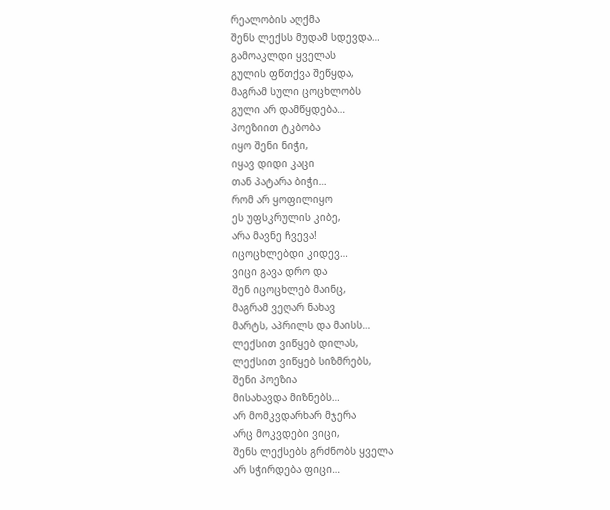რეალობის აღქმა
შენს ლექსს მუდამ სდევდა…
გამოაკლდი ყველას
გულის ფწთქვა შეწყდა,
მაგრამ სული ცოცხლობს
გული არ დამწყდება…
პოეზიით ტკბობა
იყო შენი ნიჭი,
იყავ დიდი კაცი
თან პატარა ბიჭი…
რომ არ ყოფილიყო
ეს უფსკრულის კიბე,
არა მავნე ჩვევა!
იცოცხლებდი კიდევ…
ვიცი გავა დრო და
შენ იცოცხლებ მაინც,
მაგრამ ვეღარ ნახავ
მარტს, აპრილს და მაისს…
ლექსით ვიწყებ დილას,
ლექსით ვიწყებ სიზმრებს,
შენი პოეზია
მისახავდა მიზნებს…
არ მომკვდარხარ მჯერა
არც მოკვდები ვიცი,
შენს ლექსებს გრძნობს ყველა
არ სჭირდება ფიცი…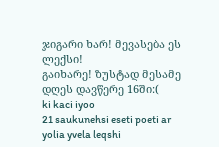ჯიგარი ხარ! მევასება ეს ლექსი!
გაიხარე! ზუსტად მესამე დღეს დავწერე 16ში:(
ki kaci iyoo
21 saukunehsi eseti poeti ar yolia yvela leqshi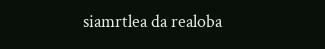siamrtlea da realoba